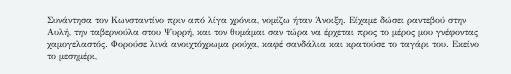Συνάντησα τον Κωνσταντίνο πριν από λίγα χρόνια, νομίζω ήταν Άνοιξη. Είχαμε δώσει ραντεβού στην Αυλή, την ταβερνούλα στου Ψυρρή, και τον θυμάμαι σαν τώρα να έρχεται προς το μέρος μου γνέφοντας χαμογελαστός. Φορούσε λινά ανοιχτόχρωμα ρούχα, καφέ σανδάλια και κρατούσε το ταγάρι του. Εκείνο το μεσημέρι,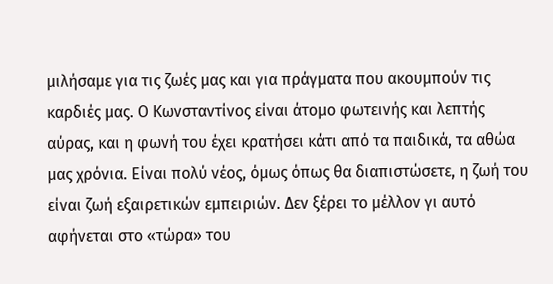μιλήσαμε για τις ζωές μας και για πράγματα που ακουμπούν τις καρδιές μας. Ο Κωνσταντίνος είναι άτομο φωτεινής και λεπτής αύρας, και η φωνή του έχει κρατήσει κάτι από τα παιδικά, τα αθώα μας χρόνια. Είναι πολύ νέος, όμως όπως θα διαπιστώσετε, η ζωή του είναι ζωή εξαιρετικών εμπειριών. Δεν ξέρει το μέλλον γι αυτό αφήνεται στο «τώρα» του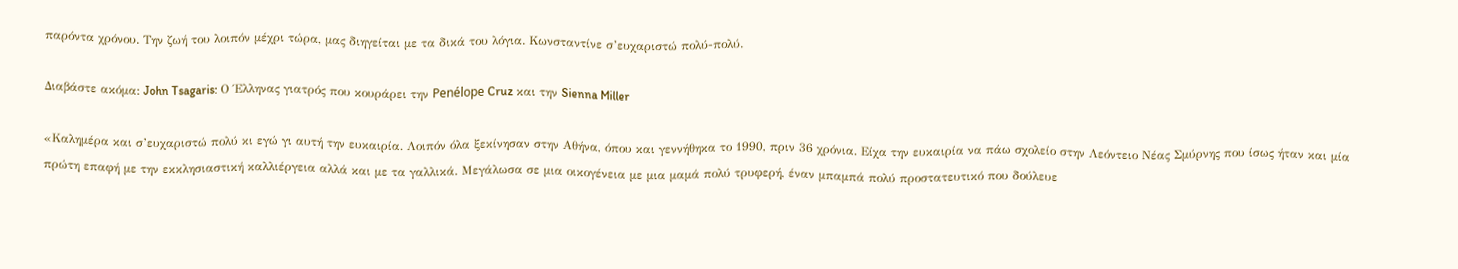παρόντα χρόνου. Την ζωή του λοιπόν μέχρι τώρα, μας διηγείται με τα δικά του λόγια. Κωνσταντίνε σ’ευχαριστώ πολύ-πολύ.

Διαβάστε ακόμα: John Tsagaris: Ο Έλληνας γιατρός που κουράρει την Penélope Cruz και την Sienna Miller

«Καλημέρα και σ’ευχαριστώ πολύ κι εγώ γι αυτή την ευκαιρία. Λοιπόν όλα ξεκίνησαν στην Αθήνα, όπου και γεννήθηκα το 1990, πριν 36 χρόνια. Είχα την ευκαιρία να πάω σχολείο στην Λεόντειο Νέας Σμύρνης που ίσως ήταν και μία πρώτη επαφή με την εκκλησιαστική καλλιέργεια αλλά και με τα γαλλικά. Μεγάλωσα σε μια οικογένεια με μια μαμά πολύ τρυφερή, έναν μπαμπά πολύ προστατευτικό που δούλευε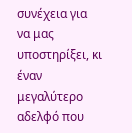συνέχεια για να μας υποστηρίξει, κι έναν μεγαλύτερο αδελφό που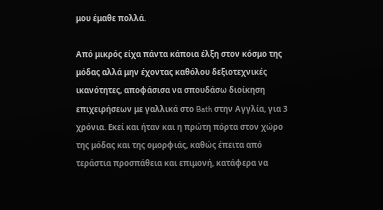μου έμαθε πολλά.

Από μικρός είχα πάντα κάποια έλξη στον κόσμο της μόδας αλλά μην έχοντας καθόλου δεξιοτεχνικές ικανότητες, αποφάσισα να σπουδάσω διοίκηση επιχειρήσεων με γαλλικά στο Bath στην Αγγλία, για 3 χρόνια. Εκεί και ήταν και η πρώτη πόρτα στον χώρο της μόδας και της ομορφιάς, καθώς έπειτα από τεράστια προσπάθεια και επιμονή, κατάφερα να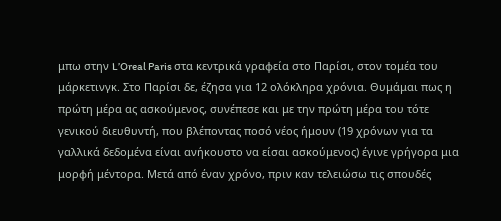μπω στην L’Oreal Paris στα κεντρικά γραφεία στο Παρίσι, στον τομέα του μάρκετινγκ. Στο Παρίσι δε, έζησα για 12 ολόκληρα χρόνια. Θυμάμαι πως η πρώτη μέρα ας ασκούμενος, συνέπεσε και με την πρώτη μέρα του τότε γενικού διευθυντή, που βλέποντας ποσό νέος ήμουν (19 χρόνων για τα γαλλικά δεδομένα είναι ανήκουστο να είσαι ασκούμενος) έγινε γρήγορα μια μορφή μέντορα. Μετά από έναν χρόνο, πριν καν τελειώσω τις σπουδές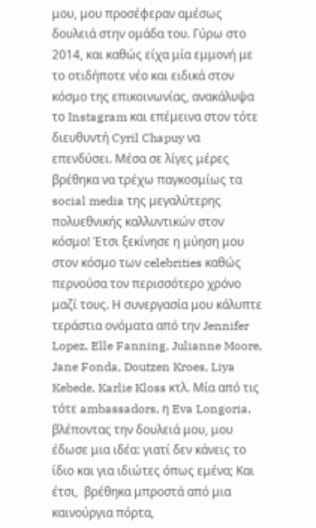μου, μου προσέφεραν αμέσως δουλειά στην ομάδα του. Γύρω στο 2014, και καθώς είχα μία εμμονή με το οτιδήποτε νέο και ειδικά στον κόσμο της επικοινωνίας, ανακάλυψα το Instagram και επέμεινα στον τότε διευθυντή Cyril Chapuy να επενδύσει. Μέσα σε λίγες μέρες βρέθηκα να τρέχω παγκοσμίως τα social media της μεγαλύτερης πολυεθνικής καλλυντικών στον κόσμο! Έτσι ξεκίνησε η μύηση μου στον κόσμο των celebrities καθώς περνούσα τον περισσότερο χρόνο μαζί τους. Η συνεργασία μου κάλυπτε τεράστια ονόματα από την Jennifer Lopez, Elle Fanning, Julianne Moore, Jane Fonda, Doutzen Kroes, Liya Kebede, Karlie Kloss κτλ. Μία από τις τότε ambassadors, η Eva Longoria, βλέποντας την δουλειά μου, μου έδωσε μια ιδέα: γιατί δεν κάνεις το ίδιο και για ιδιώτες όπως εμένα; Και έτσι,  βρέθηκα μπροστά από μια καινούργια πόρτα,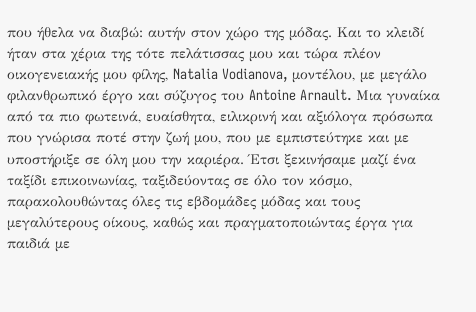που ήθελα να διαβώ: αυτήν στον χώρο της μόδας. Και το κλειδί ήταν στα χέρια της τότε πελάτισσας μου και τώρα πλέον οικογενειακής μου φίλης, Natalia Vodianova, μοντέλου, με μεγάλο φιλανθρωπικό έργο και σύζυγος του Antoine Arnault. Μια γυναίκα από τα πιο φωτεινά, ευαίσθητα, ειλικρινή και αξιόλογα πρόσωπα που γνώρισα ποτέ στην ζωή μου, που με εμπιστεύτηκε και με υποστήριξε σε όλη μου την καριέρα. Έτσι ξεκινήσαμε μαζί ένα ταξίδι επικοινωνίας, ταξιδεύοντας σε όλο τον κόσμο, παρακολουθώντας όλες τις εβδομάδες μόδας και τους μεγαλύτερους οίκους, καθώς και πραγματοποιώντας έργα για παιδιά με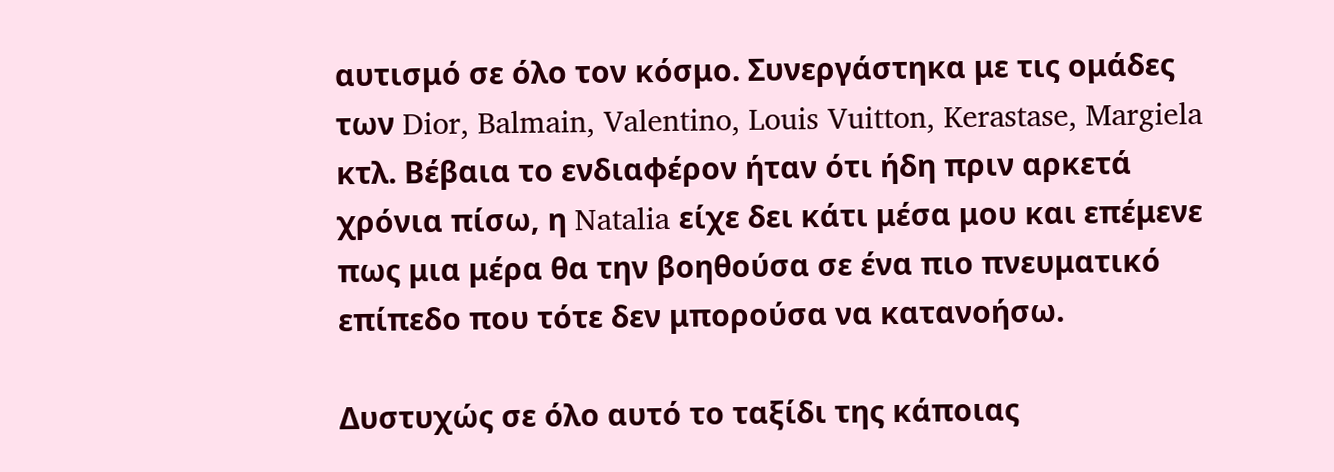αυτισμό σε όλο τον κόσμο. Συνεργάστηκα με τις ομάδες των Dior, Balmain, Valentino, Louis Vuitton, Kerastase, Margiela κτλ. Βέβαια το ενδιαφέρον ήταν ότι ήδη πριν αρκετά χρόνια πίσω, η Natalia είχε δει κάτι μέσα μου και επέμενε πως μια μέρα θα την βοηθούσα σε ένα πιο πνευματικό επίπεδο που τότε δεν μπορούσα να κατανοήσω.

Δυστυχώς σε όλο αυτό το ταξίδι της κάποιας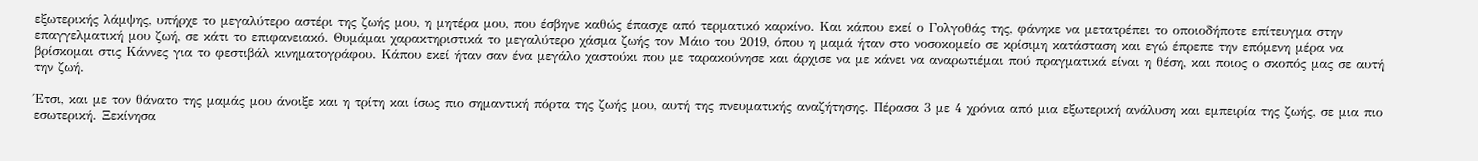εξωτερικής λάμψης, υπήρχε το μεγαλύτερο αστέρι της ζωής μου, η μητέρα μου, που έσβηνε καθώς έπασχε από τερματικό καρκίνο. Και κάπου εκεί ο Γολγοθάς της, φάνηκε να μετατρέπει το οποιοδήποτε επίτευγμα στην επαγγελματική μου ζωή, σε κάτι το επιφανειακό. Θυμάμαι χαρακτηριστικά το μεγαλύτερο χάσμα ζωής τον Μάιο του 2019, όπου η μαμά ήταν στο νοσοκομείο σε κρίσιμη κατάσταση και εγώ έπρεπε την επόμενη μέρα να βρίσκομαι στις Κάννες για το φεστιβάλ κινηματογράφου. Κάπου εκεί ήταν σαν ένα μεγάλο χαστούκι που με ταρακούνησε και άρχισε να με κάνει να αναρωτιέμαι πού πραγματικά είναι η θέση, και ποιος ο σκοπός μας σε αυτή την ζωή.

Έτσι, και με τον θάνατο της μαμάς μου άνοιξε και η τρίτη και ίσως πιο σημαντική πόρτα της ζωής μου, αυτή της πνευματικής αναζήτησης. Πέρασα 3 με 4 χρόνια από μια εξωτερική ανάλυση και εμπειρία της ζωής, σε μια πιο εσωτερική. Ξεκίνησα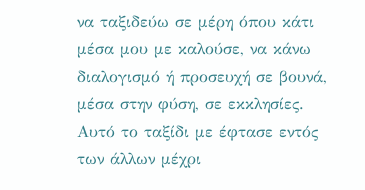να ταξιδεύω σε μέρη όπου κάτι μέσα μου με καλούσε, να κάνω διαλογισμό ή προσευχή σε βουνά, μέσα στην φύση, σε εκκλησίες. Αυτό το ταξίδι με έφτασε εντός των άλλων μέχρι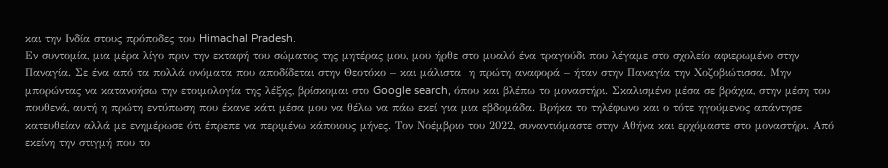και την Ινδία στους πρόποδες του Himachal Pradesh.
Εν συντομία, μια μέρα λίγο πριν την εκταφή του σώματος της μητέρας μου, μου ήρθε στο μυαλό ένα τραγούδι που λέγαμε στο σχολείο αφιερωμένο στην Παναγία. Σε ένα από τα πολλά ονόματα που αποδίδεται στην Θεοτόκο – και μάλιστα  η πρώτη αναφορά – ήταν στην Παναγία την Χοζοβιώτισσα. Μην μπορώντας να κατανοήσω την ετοιμολογία της λέξης, βρίσκομαι στο Google search, όπου και βλέπω το μοναστήρι. Σκαλισμένο μέσα σε βράχια, στην μέση του πουθενά, αυτή η πρώτη εντύπωση που έκανε κάτι μέσα μου να θέλω να πάω εκεί για μια εβδομάδα. Βρήκα το τηλέφωνο και ο τότε ηγούμενος απάντησε κατευθείαν αλλά με ενημέρωσε ότι έπρεπε να περιμένω κάποιους μήνες. Τον Νοέμβριο του 2022, συναντιόμαστε στην Αθήνα και ερχόμαστε στο μοναστήρι. Από εκείνη την στιγμή που το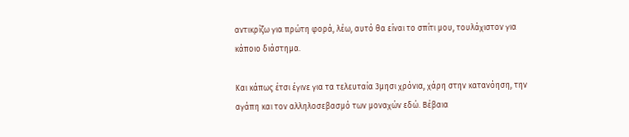αντικρίζω για πρώτη φορά, λέω, αυτό θα είναι το σπίτι μου, τουλάχιστον για κάποιο διάστημα.

Και κάπως έτσι έγινε για τα τελευταία 3μησι χρόνια, χάρη στην κατανόηση, την αγάπη και τον αλληλοσεβασμό των μοναχών εδώ. Βέβαια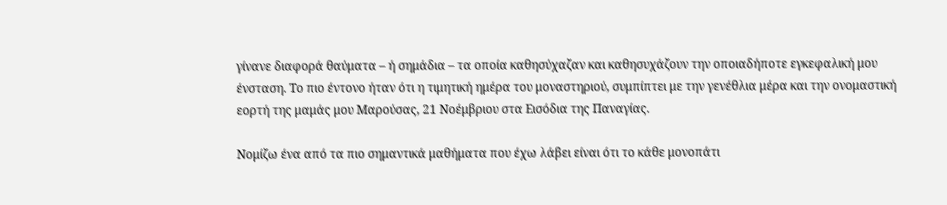γίνανε διαφορά θαύματα – ή σημάδια – τα οποία καθησύχαζαν και καθησυχάζουν την οποιαδήποτε εγκεφαλική μου ένσταση. Το πιο έντονο ήταν ότι η τιμητική ημέρα του μοναστηριού, συμπίπτει με την γενέθλια μέρα και την ονομαστική εορτή της μαμάς μου Μαρούσας, 21 Νοέμβριου στα Εισόδια της Παναγίας.

Νομίζω ένα από τα πιο σημαντικά μαθήματα που έχω λάβει είναι ότι το κάθε μονοπάτι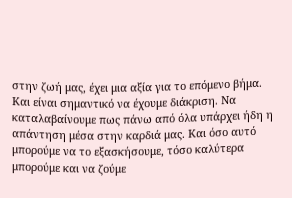στην ζωή μας, έχει μια αξία για το επόμενο βήμα. Και είναι σημαντικό να έχουμε διάκριση. Να καταλαβαίνουμε πως πάνω από όλα υπάρχει ήδη η απάντηση μέσα στην καρδιά μας. Και όσο αυτό μπορούμε να το εξασκήσουμε, τόσο καλύτερα μπορούμε και να ζούμε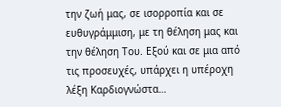την ζωή μας, σε ισορροπία και σε ευθυγράμμιση, με τη θέληση μας και την θέληση Του. Εξού και σε μια από τις προσευχές, υπάρχει η υπέροχη λέξη Καρδιογνώστα…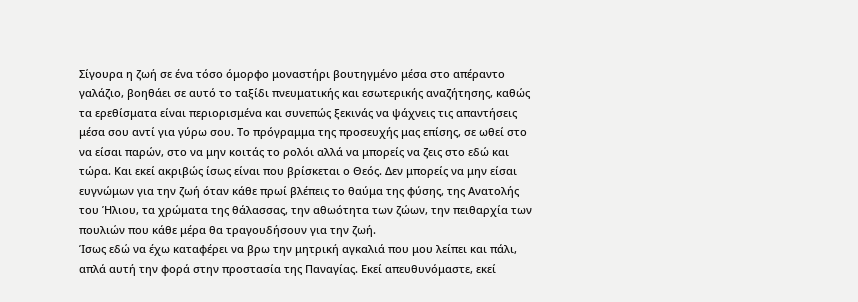Σίγουρα η ζωή σε ένα τόσο όμορφο μοναστήρι βουτηγμένο μέσα στο απέραντο γαλάζιο, βοηθάει σε αυτό το ταξίδι πνευματικής και εσωτερικής αναζήτησης, καθώς τα ερεθίσματα είναι περιορισμένα και συνεπώς ξεκινάς να ψάχνεις τις απαντήσεις μέσα σου αντί για γύρω σου. Το πρόγραμμα της προσευχής μας επίσης, σε ωθεί στο να είσαι παρών, στο να μην κοιτάς το ρολόι αλλά να μπορείς να ζεις στο εδώ και τώρα. Και εκεί ακριβώς ίσως είναι που βρίσκεται ο Θεός. Δεν μπορείς να μην είσαι ευγνώμων για την ζωή όταν κάθε πρωί βλέπεις το θαύμα της φύσης, της Ανατολής του Ήλιου, τα χρώματα της θάλασσας, την αθωότητα των ζώων, την πειθαρχία των πουλιών που κάθε μέρα θα τραγουδήσουν για την ζωή.
Ίσως εδώ να έχω καταφέρει να βρω την μητρική αγκαλιά που μου λείπει και πάλι, απλά αυτή την φορά στην προστασία της Παναγίας. Εκεί απευθυνόμαστε, εκεί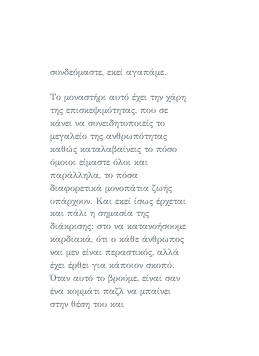συνδεόμαστε, εκεί αγαπάμε.

Το μοναστήρι αυτό έχει την χάρη της επισκεψιμότητας, που σε κάνει να συνειδητοποιείς το μεγαλείο της ανθρωπότητας καθώς καταλαβαίνεις το πόσο όμοιοι είμαστε όλοι και παράλληλα, το πόσα διαφορετικά μονοπάτια ζωής υπάρχουν. Και εκεί ίσως έρχεται και πάλι η σημασία της διάκρισης: στο να κατανοήσουμε καρδιακά, ότι ο κάθε άνθρωπος ναι μεν είναι περαστικός, αλλά έχει έρθει για κάποιον σκοπό. Όταν αυτό το βρούμε, είναι σαν ένα κομμάτι παζλ να μπαίνει στην θέση του και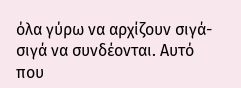όλα γύρω να αρχίζουν σιγά-σιγά να συνδέονται. Αυτό που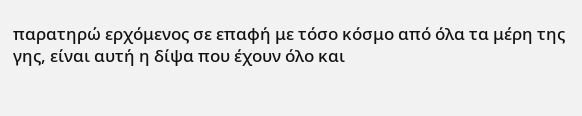παρατηρώ ερχόμενος σε επαφή με τόσο κόσμο από όλα τα μέρη της γης, είναι αυτή η δίψα που έχουν όλο και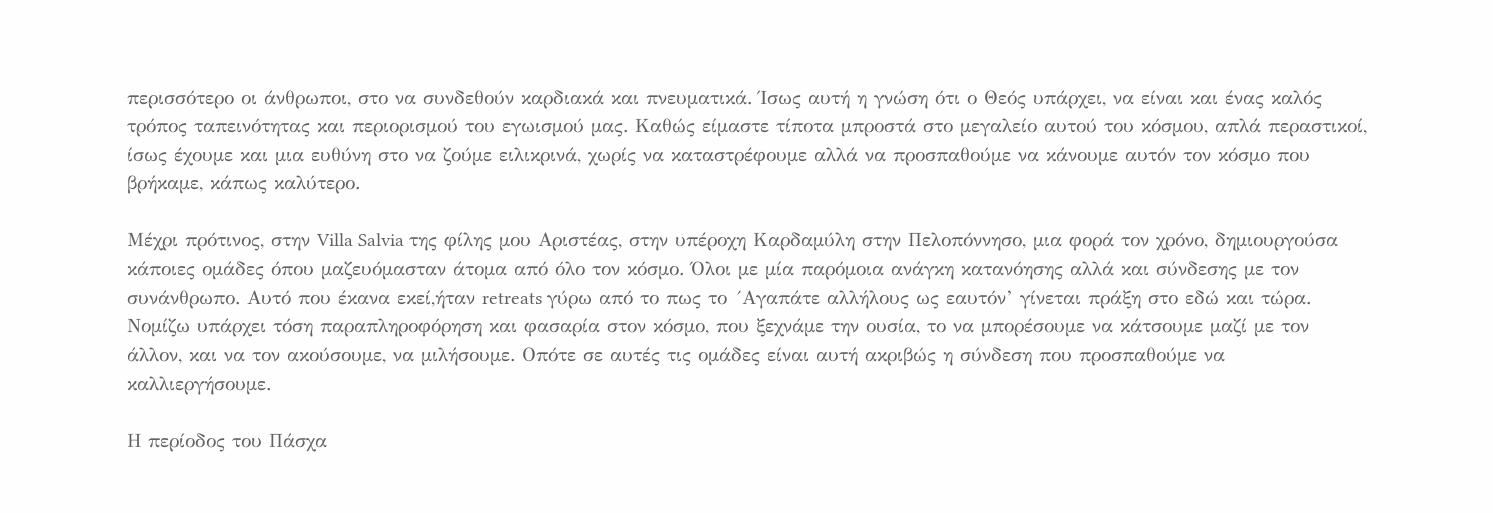περισσότερο οι άνθρωποι, στο να συνδεθούν καρδιακά και πνευματικά. Ίσως αυτή η γνώση ότι ο Θεός υπάρχει, να είναι και ένας καλός τρόπος ταπεινότητας και περιορισμού του εγωισμού μας. Καθώς είμαστε τίποτα μπροστά στο μεγαλείο αυτού του κόσμου, απλά περαστικοί, ίσως έχουμε και μια ευθύνη στο να ζούμε ειλικρινά, χωρίς να καταστρέφουμε αλλά να προσπαθούμε να κάνουμε αυτόν τον κόσμο που βρήκαμε, κάπως καλύτερο.

Μέχρι πρότινος, στην Villa Salvia της φίλης μου Αριστέας, στην υπέροχη Καρδαμύλη στην Πελοπόννησο, μια φορά τον χρόνο, δημιουργούσα κάποιες ομάδες όπου μαζευόμασταν άτομα από όλο τον κόσμο. Όλοι με μία παρόμοια ανάγκη κατανόησης αλλά και σύνδεσης με τον συνάνθρωπο. Αυτό που έκανα εκεί,ήταν retreats γύρω από το πως το ´Αγαπάτε αλλήλους ως εαυτόν’ γίνεται πράξη στο εδώ και τώρα. Νομίζω υπάρχει τόση παραπληροφόρηση και φασαρία στον κόσμο, που ξεχνάμε την ουσία, το να μπορέσουμε να κάτσουμε μαζί με τον άλλον, και να τον ακούσουμε, να μιλήσουμε. Οπότε σε αυτές τις ομάδες είναι αυτή ακριβώς η σύνδεση που προσπαθούμε να καλλιεργήσουμε.

Η περίοδος του Πάσχα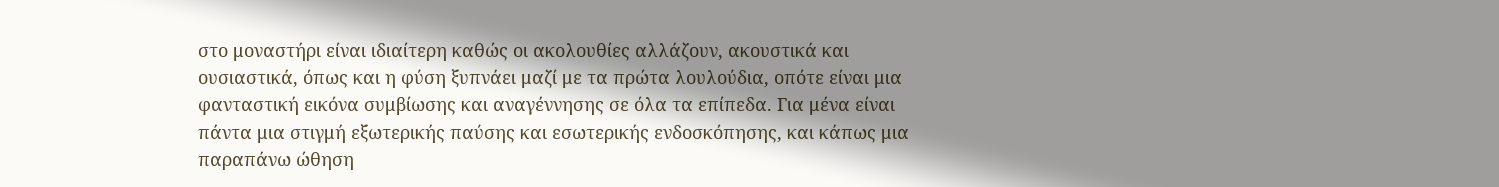στο μοναστήρι είναι ιδιαίτερη καθώς οι ακολουθίες αλλάζουν, ακουστικά και ουσιαστικά, όπως και η φύση ξυπνάει μαζί με τα πρώτα λουλούδια, οπότε είναι μια φανταστική εικόνα συμβίωσης και αναγέννησης σε όλα τα επίπεδα. Για μένα είναι πάντα μια στιγμή εξωτερικής παύσης και εσωτερικής ενδοσκόπησης, και κάπως μια παραπάνω ώθηση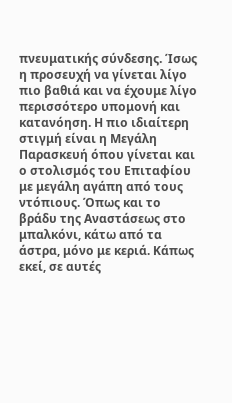πνευματικής σύνδεσης. Ίσως η προσευχή να γίνεται λίγο πιο βαθιά και να έχουμε λίγο περισσότερο υπομονή και κατανόηση. Η πιο ιδιαίτερη στιγμή είναι η Μεγάλη Παρασκευή όπου γίνεται και ο στολισμός του Επιταφίου με μεγάλη αγάπη από τους ντόπιους. Όπως και το βράδυ της Αναστάσεως στο μπαλκόνι, κάτω από τα άστρα, μόνο με κεριά. Κάπως εκεί, σε αυτές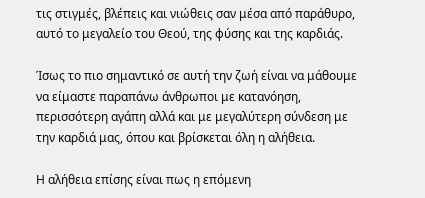τις στιγμές, βλέπεις και νιώθεις σαν μέσα από παράθυρο, αυτό το μεγαλείο του Θεού, της φύσης και της καρδιάς.

Ίσως το πιο σημαντικό σε αυτή την ζωή είναι να μάθουμε να είμαστε παραπάνω άνθρωποι με κατανόηση, περισσότερη αγάπη αλλά και με μεγαλύτερη σύνδεση με την καρδιά μας, όπου και βρίσκεται όλη η αλήθεια.

Η αλήθεια επίσης είναι πως η επόμενη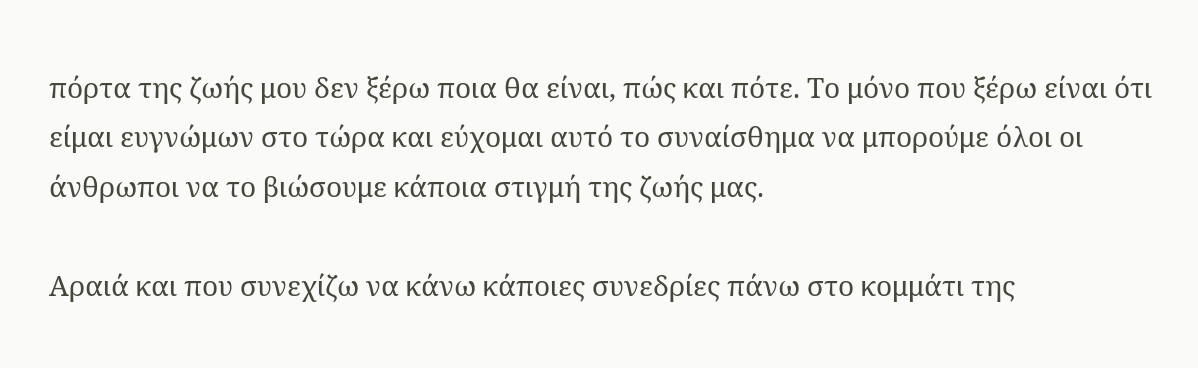πόρτα της ζωής μου δεν ξέρω ποια θα είναι, πώς και πότε. Το μόνο που ξέρω είναι ότι είμαι ευγνώμων στο τώρα και εύχομαι αυτό το συναίσθημα να μπορούμε όλοι οι άνθρωποι να το βιώσουμε κάποια στιγμή της ζωής μας.

Αραιά και που συνεχίζω να κάνω κάποιες συνεδρίες πάνω στο κομμάτι της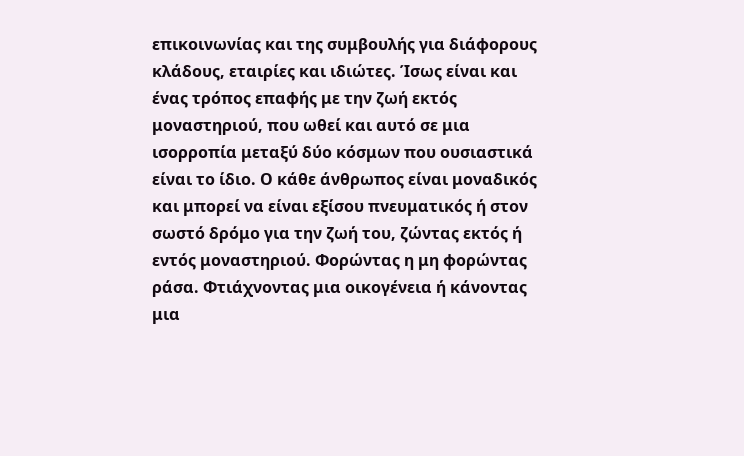επικοινωνίας και της συμβουλής για διάφορους κλάδους, εταιρίες και ιδιώτες. Ίσως είναι και ένας τρόπος επαφής με την ζωή εκτός μοναστηριού, που ωθεί και αυτό σε μια ισορροπία μεταξύ δύο κόσμων που ουσιαστικά είναι το ίδιο. Ο κάθε άνθρωπος είναι μοναδικός και μπορεί να είναι εξίσου πνευματικός ή στον σωστό δρόμο για την ζωή του, ζώντας εκτός ή εντός μοναστηριού. Φορώντας η μη φορώντας ράσα. Φτιάχνοντας μια οικογένεια ή κάνοντας μια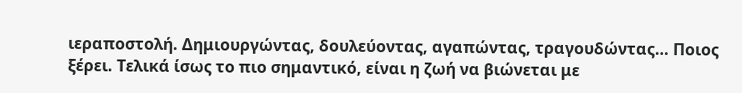ιεραποστολή. Δημιουργώντας, δουλεύοντας, αγαπώντας, τραγουδώντας… Ποιος ξέρει. Τελικά ίσως το πιο σημαντικό, είναι η ζωή να βιώνεται με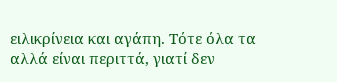ειλικρίνεια και αγάπη. Τότε όλα τα αλλά είναι περιττά, γιατί δεν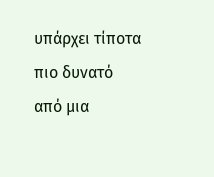υπάρχει τίποτα πιο δυνατό από μια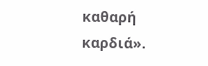καθαρή καρδιά».